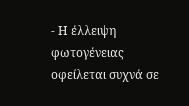- Η έλλειψη φωτογένειας οφείλεται συχνά σε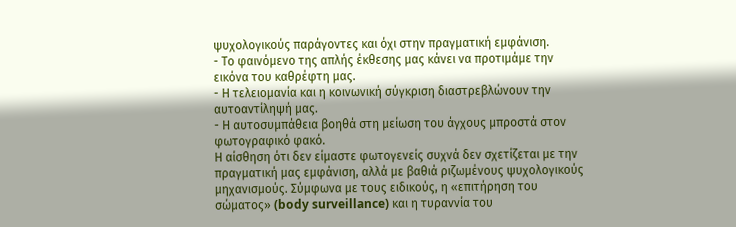ψυχολογικούς παράγοντες και όχι στην πραγματική εμφάνιση.
- Το φαινόμενο της απλής έκθεσης μας κάνει να προτιμάμε την εικόνα του καθρέφτη μας.
- Η τελειομανία και η κοινωνική σύγκριση διαστρεβλώνουν την αυτοαντίληψή μας.
- Η αυτοσυμπάθεια βοηθά στη μείωση του άγχους μπροστά στον φωτογραφικό φακό.
Η αίσθηση ότι δεν είμαστε φωτογενείς συχνά δεν σχετίζεται με την πραγματική μας εμφάνιση, αλλά με βαθιά ριζωμένους ψυχολογικούς μηχανισμούς. Σύμφωνα με τους ειδικούς, η «επιτήρηση του σώματος» (body surveillance) και η τυραννία του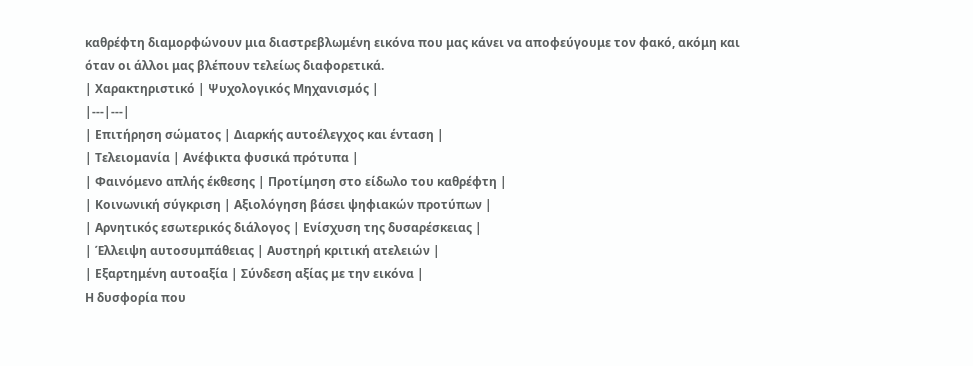καθρέφτη διαμορφώνουν μια διαστρεβλωμένη εικόνα που μας κάνει να αποφεύγουμε τον φακό, ακόμη και όταν οι άλλοι μας βλέπουν τελείως διαφορετικά.
| Χαρακτηριστικό | Ψυχολογικός Μηχανισμός |
|---|---|
| Επιτήρηση σώματος | Διαρκής αυτοέλεγχος και ένταση |
| Τελειομανία | Ανέφικτα φυσικά πρότυπα |
| Φαινόμενο απλής έκθεσης | Προτίμηση στο είδωλο του καθρέφτη |
| Κοινωνική σύγκριση | Αξιολόγηση βάσει ψηφιακών προτύπων |
| Αρνητικός εσωτερικός διάλογος | Ενίσχυση της δυσαρέσκειας |
| Έλλειψη αυτοσυμπάθειας | Αυστηρή κριτική ατελειών |
| Εξαρτημένη αυτοαξία | Σύνδεση αξίας με την εικόνα |
Η δυσφορία που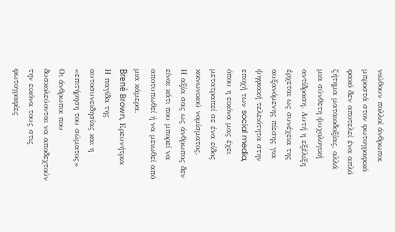νιώθουν πολλοί άνθρωποι μπροστά στον φωτογραφικό φακό δεν αποτελεί ένα απλό ζήτημα ματαιοδοξίας, αλλά μια σύνθετη ψυχολογική αντίδραση. Αυτή η εξέλιξη έρχεται ως συνέχεια της αυξανόμενης πίεσης για ψηφιακή τελειότητα στην εποχή των social media, όπου η εικόνα μας έχει μετατραπεί σε ένα είδος κοινωνικού νομίσματος.
Η αξία σας ως άνθρωπος δεν είναι κάτι που μπορεί να αποτυπωθεί ή να μειωθεί από μια κάμερα.
Brené Brown, Ερευνήτρια
Η παγίδα της αυτοσυνειδησίας και η «επιτήρηση του σώματος»
Οι άνθρωποι που δυσκολεύονται να αποδεχτούν την εικόνα τους στις φωτογραφίες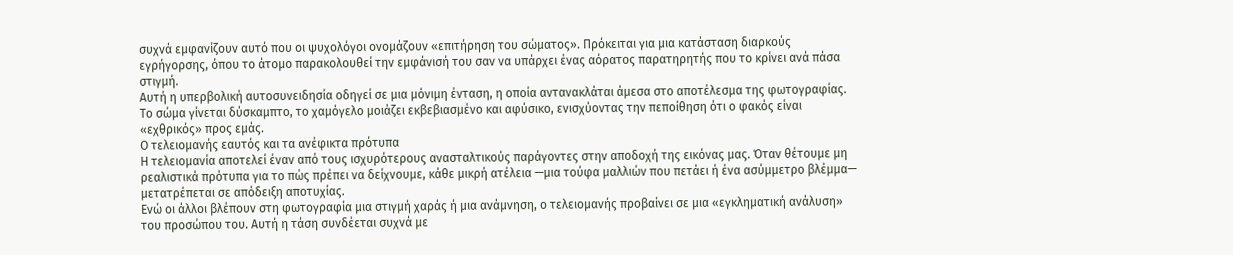συχνά εμφανίζουν αυτό που οι ψυχολόγοι ονομάζουν «επιτήρηση του σώματος». Πρόκειται για μια κατάσταση διαρκούς εγρήγορσης, όπου το άτομο παρακολουθεί την εμφάνισή του σαν να υπάρχει ένας αόρατος παρατηρητής που το κρίνει ανά πάσα στιγμή.
Αυτή η υπερβολική αυτοσυνειδησία οδηγεί σε μια μόνιμη ένταση, η οποία αντανακλάται άμεσα στο αποτέλεσμα της φωτογραφίας. Το σώμα γίνεται δύσκαμπτο, το χαμόγελο μοιάζει εκβεβιασμένο και αφύσικο, ενισχύοντας την πεποίθηση ότι ο φακός είναι «εχθρικός» προς εμάς.
Ο τελειομανής εαυτός και τα ανέφικτα πρότυπα
Η τελειομανία αποτελεί έναν από τους ισχυρότερους ανασταλτικούς παράγοντες στην αποδοχή της εικόνας μας. Όταν θέτουμε μη ρεαλιστικά πρότυπα για το πώς πρέπει να δείχνουμε, κάθε μικρή ατέλεια —μια τούφα μαλλιών που πετάει ή ένα ασύμμετρο βλέμμα— μετατρέπεται σε απόδειξη αποτυχίας.
Ενώ οι άλλοι βλέπουν στη φωτογραφία μια στιγμή χαράς ή μια ανάμνηση, ο τελειομανής προβαίνει σε μια «εγκληματική ανάλυση» του προσώπου του. Αυτή η τάση συνδέεται συχνά με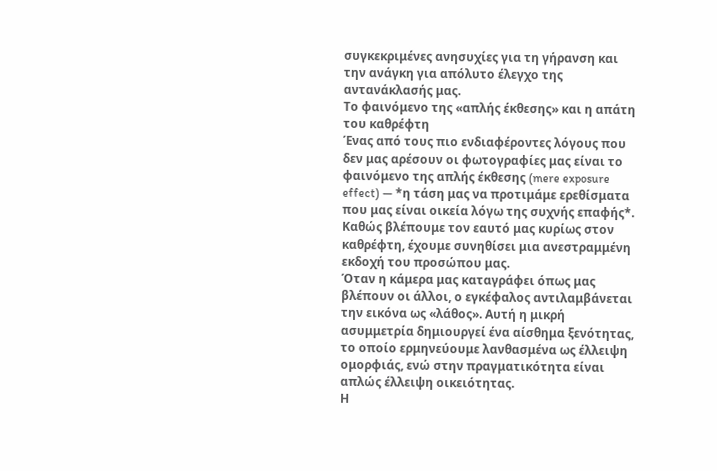συγκεκριμένες ανησυχίες για τη γήρανση και την ανάγκη για απόλυτο έλεγχο της αντανάκλασής μας.
Το φαινόμενο της «απλής έκθεσης» και η απάτη του καθρέφτη
Ένας από τους πιο ενδιαφέροντες λόγους που δεν μας αρέσουν οι φωτογραφίες μας είναι το φαινόμενο της απλής έκθεσης (mere exposure effect) — *η τάση μας να προτιμάμε ερεθίσματα που μας είναι οικεία λόγω της συχνής επαφής*. Καθώς βλέπουμε τον εαυτό μας κυρίως στον καθρέφτη, έχουμε συνηθίσει μια ανεστραμμένη εκδοχή του προσώπου μας.
Όταν η κάμερα μας καταγράφει όπως μας βλέπουν οι άλλοι, ο εγκέφαλος αντιλαμβάνεται την εικόνα ως «λάθος». Αυτή η μικρή ασυμμετρία δημιουργεί ένα αίσθημα ξενότητας, το οποίο ερμηνεύουμε λανθασμένα ως έλλειψη ομορφιάς, ενώ στην πραγματικότητα είναι απλώς έλλειψη οικειότητας.
Η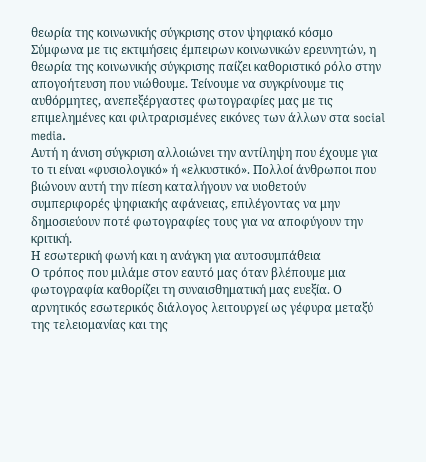θεωρία της κοινωνικής σύγκρισης στον ψηφιακό κόσμο
Σύμφωνα με τις εκτιμήσεις έμπειρων κοινωνικών ερευνητών, η θεωρία της κοινωνικής σύγκρισης παίζει καθοριστικό ρόλο στην απογοήτευση που νιώθουμε. Τείνουμε να συγκρίνουμε τις αυθόρμητες, ανεπεξέργαστες φωτογραφίες μας με τις επιμελημένες και φιλτραρισμένες εικόνες των άλλων στα social media.
Αυτή η άνιση σύγκριση αλλοιώνει την αντίληψη που έχουμε για το τι είναι «φυσιολογικό» ή «ελκυστικό». Πολλοί άνθρωποι που βιώνουν αυτή την πίεση καταλήγουν να υιοθετούν συμπεριφορές ψηφιακής αφάνειας, επιλέγοντας να μην δημοσιεύουν ποτέ φωτογραφίες τους για να αποφύγουν την κριτική.
Η εσωτερική φωνή και η ανάγκη για αυτοσυμπάθεια
Ο τρόπος που μιλάμε στον εαυτό μας όταν βλέπουμε μια φωτογραφία καθορίζει τη συναισθηματική μας ευεξία. Ο αρνητικός εσωτερικός διάλογος λειτουργεί ως γέφυρα μεταξύ της τελειομανίας και της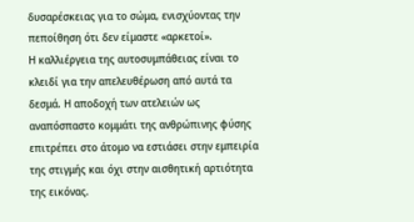δυσαρέσκειας για το σώμα, ενισχύοντας την πεποίθηση ότι δεν είμαστε «αρκετοί».
Η καλλιέργεια της αυτοσυμπάθειας είναι το κλειδί για την απελευθέρωση από αυτά τα δεσμά. Η αποδοχή των ατελειών ως αναπόσπαστο κομμάτι της ανθρώπινης φύσης επιτρέπει στο άτομο να εστιάσει στην εμπειρία της στιγμής και όχι στην αισθητική αρτιότητα της εικόνας.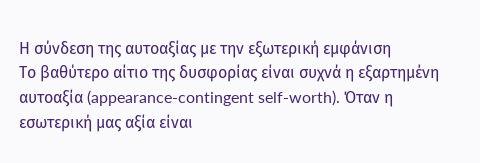Η σύνδεση της αυτοαξίας με την εξωτερική εμφάνιση
Το βαθύτερο αίτιο της δυσφορίας είναι συχνά η εξαρτημένη αυτοαξία (appearance-contingent self-worth). Όταν η εσωτερική μας αξία είναι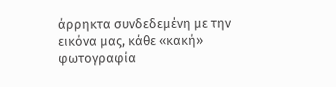άρρηκτα συνδεδεμένη με την εικόνα μας, κάθε «κακή» φωτογραφία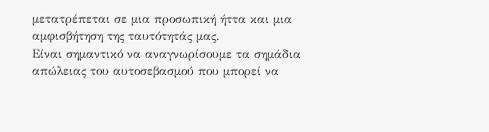μετατρέπεται σε μια προσωπική ήττα και μια αμφισβήτηση της ταυτότητάς μας.
Είναι σημαντικό να αναγνωρίσουμε τα σημάδια απώλειας του αυτοσεβασμού που μπορεί να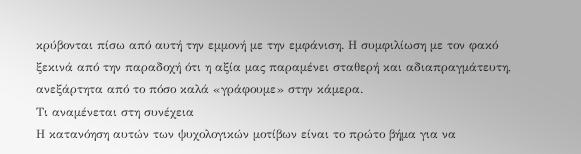κρύβονται πίσω από αυτή την εμμονή με την εμφάνιση. Η συμφιλίωση με τον φακό ξεκινά από την παραδοχή ότι η αξία μας παραμένει σταθερή και αδιαπραγμάτευτη, ανεξάρτητα από το πόσο καλά «γράφουμε» στην κάμερα.
Τι αναμένεται στη συνέχεια
Η κατανόηση αυτών των ψυχολογικών μοτίβων είναι το πρώτο βήμα για να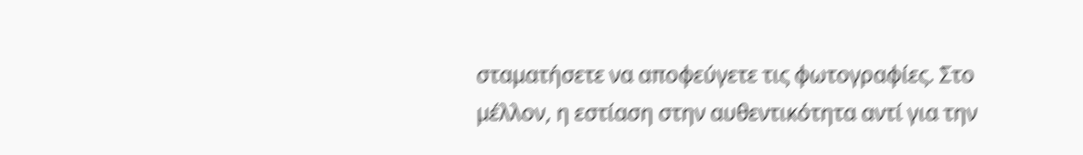σταματήσετε να αποφεύγετε τις φωτογραφίες. Στο μέλλον, η εστίαση στην αυθεντικότητα αντί για την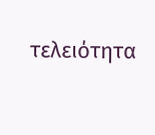τελειότητα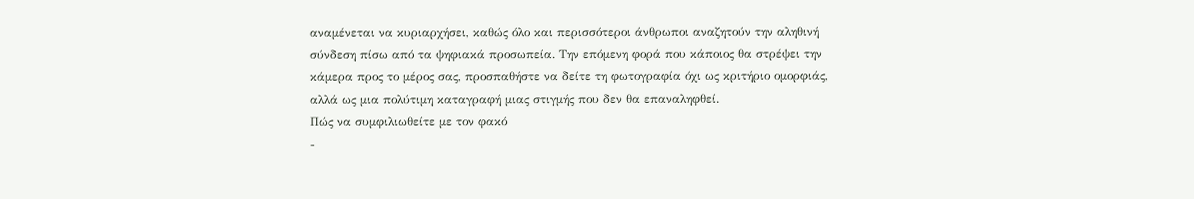αναμένεται να κυριαρχήσει, καθώς όλο και περισσότεροι άνθρωποι αναζητούν την αληθινή σύνδεση πίσω από τα ψηφιακά προσωπεία. Την επόμενη φορά που κάποιος θα στρέψει την κάμερα προς το μέρος σας, προσπαθήστε να δείτε τη φωτογραφία όχι ως κριτήριο ομορφιάς, αλλά ως μια πολύτιμη καταγραφή μιας στιγμής που δεν θα επαναληφθεί.
Πώς να συμφιλιωθείτε με τον φακό
-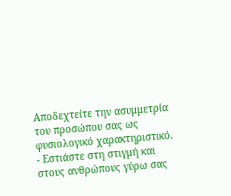Αποδεχτείτε την ασυμμετρία του προσώπου σας ως φυσιολογικό χαρακτηριστικό.
- Εστιάστε στη στιγμή και στους ανθρώπους γύρω σας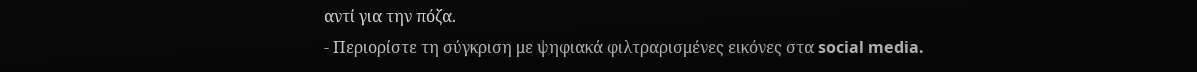αντί για την πόζα.
- Περιορίστε τη σύγκριση με ψηφιακά φιλτραρισμένες εικόνες στα social media.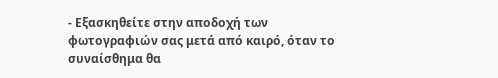- Εξασκηθείτε στην αποδοχή των φωτογραφιών σας μετά από καιρό, όταν το συναίσθημα θα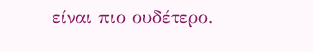είναι πιο ουδέτερο.